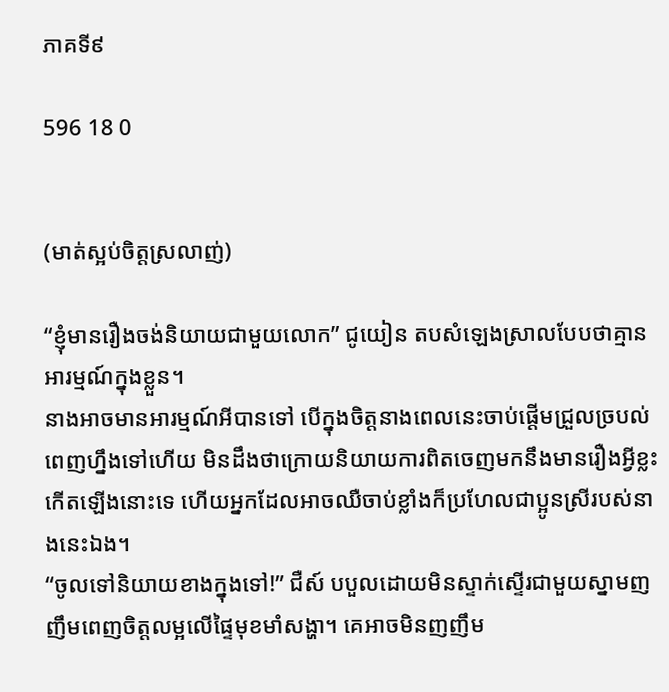ភាគទី៩

596 18 0


(មាត់ស្អប់ចិត្តស្រលាញ់)

“ខ្ញុំមានរឿងចង់និយាយជាមួយលោក” ជូយៀន តបសំឡេងស្រាលបែបថាគ្មានអារម្មណ៍ក្នុងខ្លួន។
នាងអាចមានអារម្មណ៍អីបានទៅ បើក្នុងចិត្តនាងពេលនេះចាប់ផ្ដើមជ្រួលច្របល់ពេញហ្នឹងទៅហើយ មិនដឹងថាក្រោយនិយាយការពិតចេញមកនឹងមានរឿងអ្វីខ្លះកើតឡើងនោះទេ ហើយអ្នកដែលអាចឈឺចាប់ខ្លាំងក៏ប្រហែលជាប្អូនស្រីរបស់នាងនេះឯង។
“ចូលទៅនិយាយខាងក្នុងទៅ!” ជឺស៍ បបួលដោយមិនស្ទាក់ស្ទើរជាមួយស្នាមញញឹមពេញចិត្តលម្អលើផ្ទៃមុខមាំសង្ហា។ គេអាចមិនញញឹម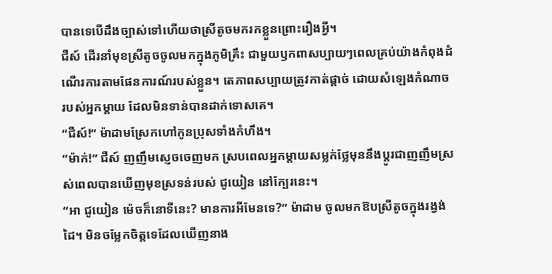បានទេបើដឹងច្បាស់ទៅហើយថាស្រីតូចមករកខ្លួនព្រោះរឿងអ្វី។
ជឺស៍ ដើរនាំមុខស្រីតូចចូលមកក្នុងភូមិគ្រឹះ ជាមួយឫកពាសប្បាយៗពេលគ្រប់យ៉ាងកំពុងដំណើរការតាមផែនការណ៍របស់ខ្លួន។ តេភាពសប្បាយត្រូវកាត់ផ្ដាច់ ដោយសំឡេងកំណាចរបស់អ្នកម្ដាយ ដែលមិនទាន់បានដាក់ទោសគេ។
“ជឺស៍!” ម៉ាដាមស្រែកហៅកូនប្រុសទាំងកំហឹង។
“ម៉ាក់!” ជឺស៍ ញញឹមស្ញេចចេញមក ស្របពេលអ្នកម្ដាយសម្លក់ថ្លែមុននឹងប្ដូរជាញញឹមស្រស់ពេលបានឃើញមុខស្រទន់របស់ ជូយៀន នៅក្បែរនេះ។
“អា ជូយៀន ម៉េចក៏នោទីនេះ? មានការអីមែនទេ?” ម៉ាដាម ចូលមកឱបស្រីតូចក្នុងរង្វង់ដៃ។ មិនចម្លែកចិត្តទេដែលឃើញនាង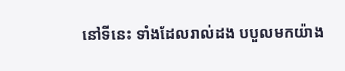នៅទីនេះ ទាំងដែលរាល់ដង បបួលមកយ៉ាង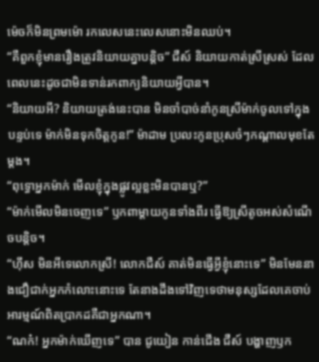ម៉េចក៏មិនព្រមម៉ោ រកលេសនេះលេសនោះមិនឈប់។
“គឺពួកខ្ញុំមានរឿងត្រូវនិយាយគ្នាបន្តិច” ជឺស៍ និយាយកាត់ស្រីស្រស់ ដែលពេលនេះដូចជាមិនទាន់រកពាក្យនិយាយអ្វីបាន។
“និយាយអី? និយាយត្រង់នេះបាន មិនចាំបាច់នាំកូនស្រីម៉ាក់ចូលទៅក្នុងបន្ទប់ទេ ម៉ាក់មិនទុកចិត្តកូន!” ម៉ាដាម ប្រលះកូនប្រុសចំៗកណ្ដាលមុខតែម្ដង។
“ពុទ្ធោអ្នកម៉ាក់ មើលខ្ញុំក្នុងផ្លូវល្អខ្លះមិនបានឬ?”
“ម៉ាក់មើលមិនចេញទេ” ឫកពាម្ដាយកូនទាំងពីរ ធ្វើឱ្យស្រីតូចអស់សំណើចបន្តិច។
“ហ៊ឹស មិនអីទេលោកស្រី! លោកជឺស៍ គាត់មិនធ្វើអ្វីខ្ញុំនោះទេ” មិនមែននាងជឿជាក់អ្នកកំលោះនោះទេ តែនាងដឹងទៅវិញទេថាមនុស្សដែលគេចាប់អារម្មណ៍ពិតប្រាកដគឺជាអ្នកណា។
“ណក៎! អ្នកម៉ាក់ឃើញទេ” បាន ជូយៀន កាន់ជើង ជឺស៍ បង្ហាញឫក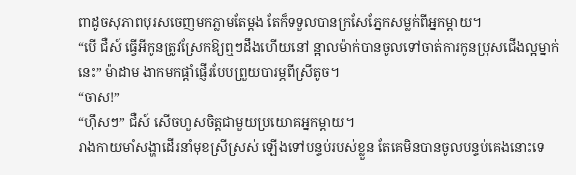ពាដូចសុភាពបុរសចេញមកភ្លាមតែម្ដង តែក៏ទទួលបានក្រសែភ្នែកសម្លក់ពីអ្នកម្ដាយ។
“បើ ជឺស៍ ធ្វើអីកូនត្រូវស្រែកឱ្យឮៗដឹងហើយនៅ ន្អាលម៉ាក់បានចូលទៅចាត់ការកូនប្រុសជើងល្អម្នាក់នេះ” ម៉ាដាម ងាកមកផ្ដាំផ្ញើរបែបព្រួយបារម្ភពីស្រីតូច។
“ចាស!”
“ហ៊ឹសៗ” ជឺស៍ សើចហួសចិត្តជាមួយប្រយោគអ្នកម្ដាយ។
រាងកាយមាំសង្ហាដើរនាំមុខស្រីស្រស់ ឡើងទៅបន្ទប់របស់ខ្លួន តែគេមិនបានចូលបន្ទប់គេងនោះទេ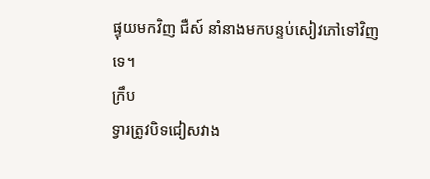ផ្ទុយមកវិញ ជឺស៍ នាំនាងមកបន្ទប់សៀវភៅទៅវិញទេ។
ក្រឹប
ទ្វារត្រូវបិទជៀសវាង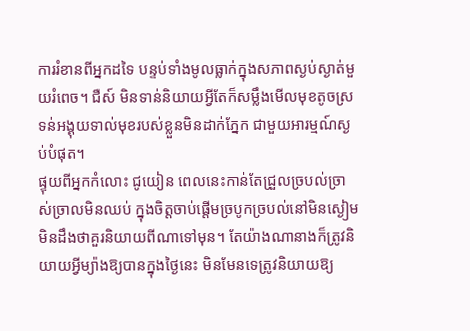ការរំខានពីអ្នកដទៃ បន្ទប់ទាំងមូលធ្លាក់ក្នុងសភាពស្ងប់ស្ងាត់មួយរំពេច។ ជឺស៍ មិនទាន់និយាយអ្វីតែក៏សម្លឹងមើលមុខតូចស្រទន់អង្គុយទាល់មុខរបស់ខ្លួនមិនដាក់ភ្នែក ជាមួយអារម្មណ៍ស្ងប់បំផុត។
ផ្ទុយពីអ្នកកំលោះ ជូយៀន ពេលនេះកាន់តែជ្រួលច្របល់ច្រាស់ច្រាលមិនឈប់ ក្នុងចិត្តចាប់ផ្ដើមច្របូកច្របល់នៅមិនស្ងៀម មិនដឹងថាគួរនិយាយពីណាទៅមុន។ តែយ៉ាងណានាងក៏ត្រូវនិយាយអ្វីម្យ៉ាងឱ្យបានក្នុងថ្ងៃនេះ មិនមែនទេត្រូវនិយាយឱ្យ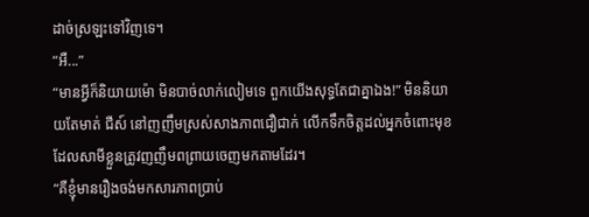ដាច់ស្រឡះទៅវិញទេ។
“អឺ...”
“មានអ្វីក៏និយាយម៉ោ មិនបាច់លាក់លៀមទេ ពួកយើងសុទ្ធតែជាគ្នាឯង!” មិននិយាយតែមាត់ ជឺស៍ នៅញញឹមស្រស់សាងភាពជឿជាក់ លើកទឹកចិត្តដល់អ្នកចំពោះមុខ ដែលសាមីខ្លួនត្រូវញញឹមពព្រាយចេញមកតាមដែរ។
“គឺខ្ញុំមានរឿងចង់មកសារភាពប្រាប់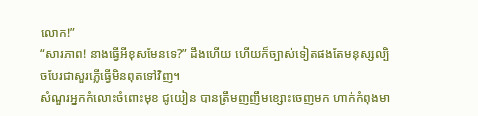លោក!”
“សារភាព! នាងធ្វើអីខុសមែនទេ?” ដឹងហើយ ហើយក៏ច្បាស់ទៀតផងតែមនុស្សល្បិចបែរជាសួរភ្លើធ្វើមិនពុតទៅវិញ។
សំណួរអ្នកកំលោះចំពោះមុខ ជូយៀន បានត្រឹមញញឹមខ្សោះចេញមក ហាក់កំពុងមា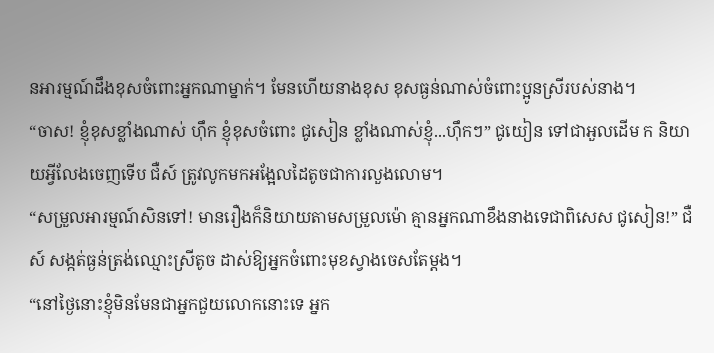នអារម្មណ៍ដឹងខុសចំពោះអ្នកណាម្នាក់។ មែនហើយនាងខុស ខុសធ្ងន់ណាស់ចំពោះប្អូនស្រីរបស់នាង។
“ចាស! ខ្ញុំខុសខ្លាំងណាស់ ហ៊ឹក ខ្ញុំខុសចំពោះ ជូសៀន ខ្លាំងណាស់ខ្ញុំ...ហ៊ឹកៗ” ជូយៀន ទៅជាអួលដើម ក និយាយអ្វីលែងចេញទើប ជឺស៍ ត្រូវលូកមកអង្អែលដៃតូចជាការលួងលោម។
“សម្រួលអារម្មណ៍សិនទៅ! មានរឿងក៏និយាយតាមសម្រួលម៉ោ គ្មានអ្នកណាខឹងនាងទេជាពិសេស ជូសៀន!” ជឺស៍ សង្កត់ធ្ងន់ត្រង់ឈ្មោះស្រីតូច ដាស់ឱ្យអ្នកចំពោះមុខស្វាងចេសតែម្ដង។
“នៅថ្ងៃនោះខ្ញុំមិនមែនជាអ្នកជួយលោកនោះទេ អ្នក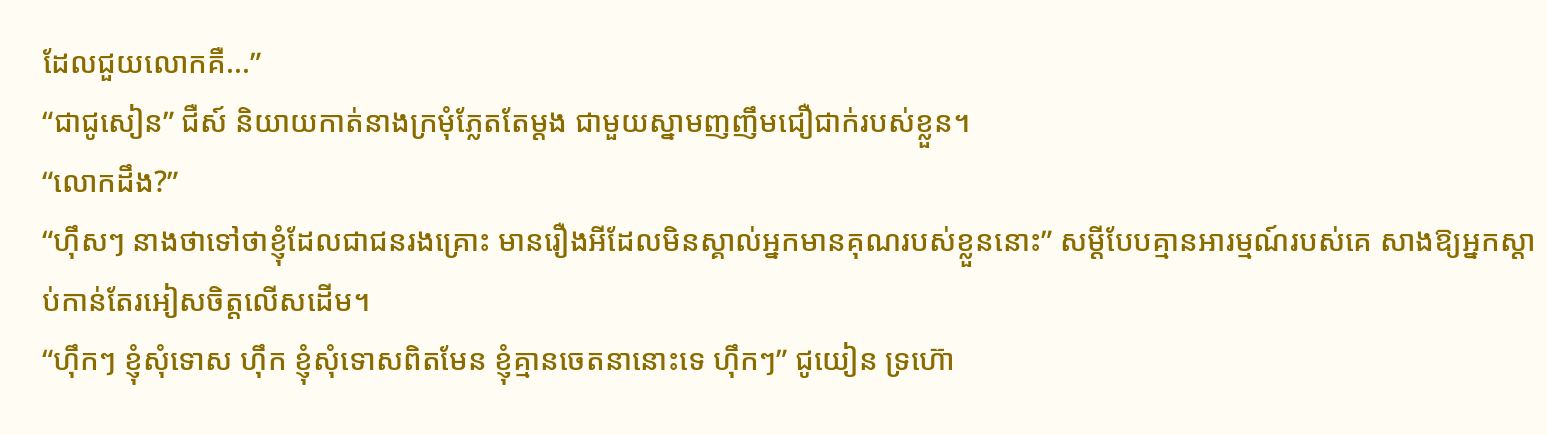ដែលជួយលោកគឺ...”
“ជាជូសៀន” ជឺស៍ និយាយកាត់នាងក្រមុំភ្លែតតែម្ដង ជាមួយស្នាមញញឹមជឿជាក់របស់ខ្លួន។
“លោកដឹង?”
“ហ៊ឹសៗ នាងថាទៅថាខ្ញុំដែលជាជនរងគ្រោះ មានរឿងអីដែលមិនស្គាល់អ្នកមានគុណរបស់ខ្លួននោះ” សម្ដីបែបគ្មានអារម្មណ៍របស់គេ សាងឱ្យអ្នកស្ដាប់កាន់តែរអៀសចិត្តលើសដើម។
“ហ៊ឹកៗ ខ្ញុំសុំទោស ហ៊ឹក ខ្ញុំសុំទោសពិតមែន ខ្ញុំគ្មានចេតនានោះទេ ហ៊ឹកៗ” ជូយៀន ទ្រហ៊ោ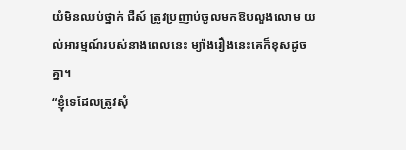យំមិនឈប់ថ្នាក់ ជឺស៍ ត្រូវប្រញាប់ចូលមកឱបលួងលោម យល់អារម្មណ៍របស់នាងពេលនេះ ម្យ៉ាងរឿងនេះគេក៏ខុសដូចគ្នា។
“ខ្ញុំទេដែលត្រូវសុំ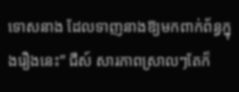ទោសនាង ដែលទាញនាងឱ្យមកពាក់ព័ន្ធក្នុងរឿងនេះ” ជឺស៍ សារភាពស្រាលៗតែក៏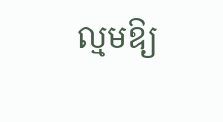ល្មមឱ្យ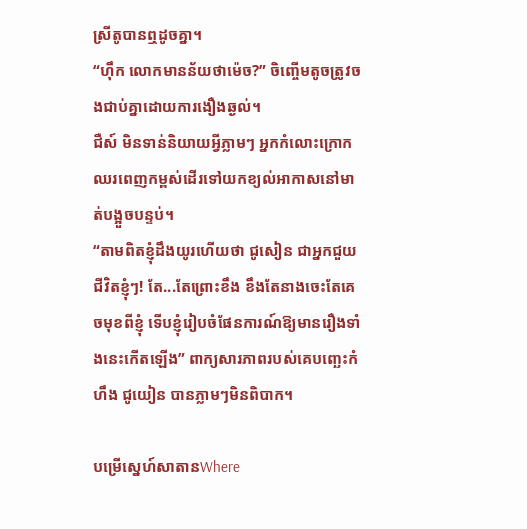ស្រីតូបានឮដូចគ្នា។
“ហ៊ឹក លោកមានន័យថាម៉េច?” ចិញ្ចើមតូចត្រូវចងជាប់គ្នាដោយការងឿងឆ្ងល់។
ជឺស៍ មិនទាន់និយាយអ្វីភ្លាមៗ អ្នកកំលោះក្រោកឈរពេញកម្ពស់ដើរទៅយកខ្យល់អាកាសនៅមាត់បង្អួចបន្ទប់។
“តាមពិតខ្ញុំដឹងយូរហើយថា ជូសៀន ជាអ្នកជួយជីវិតខ្ញុំៗ! តែ...តែព្រោះខឹង ខឹងតែនាងចេះតែគេចមុខពីខ្ញុំ ទើបខ្ញុំរៀបចំផែនការណ៍ឱ្យមានរឿងទាំងនេះកើតឡើង” ពាក្យសារភាពរបស់គេបញ្ឆេះកំហឹង ជូយៀន បានភ្លាមៗមិនពិបាក។

បម្រើស្នេហ៍សាតានWhere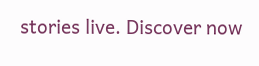stories live. Discover now